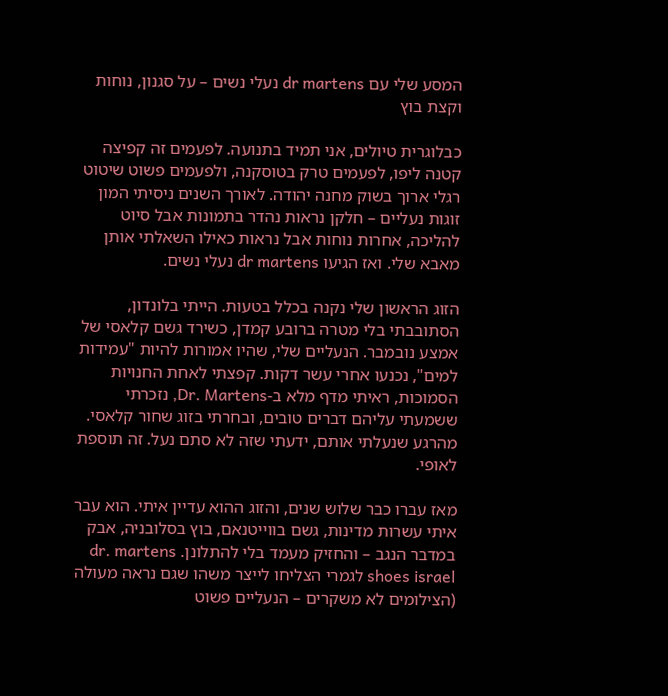המסע שלי עם dr martens נעלי נשים – על סגנון, נוחות וקצת בוץ

כבלוגרית טיולים, אני תמיד בתנועה. לפעמים זה קפיצה קטנה ליפו, לפעמים טרק בטוסקנה, ולפעמים פשוט שיטוט רגלי ארוך בשוק מחנה יהודה. לאורך השנים ניסיתי המון זוגות נעליים – חלקן נראות נהדר בתמונות אבל סיוט להליכה, אחרות נוחות אבל נראות כאילו השאלתי אותן מאבא שלי. ואז הגיעו dr martens נעלי נשים.

הזוג הראשון שלי נקנה בכלל בטעות. הייתי בלונדון, הסתובבתי בלי מטרה ברובע קמדן, כשירד גשם קלאסי של אמצע נובמבר. הנעליים שלי, שהיו אמורות להיות "עמידות למים", נכנעו אחרי עשר דקות. קפצתי לאחת החנויות הסמוכות, ראיתי מדף מלא ב-Dr. Martens, נזכרתי ששמעתי עליהם דברים טובים, ובחרתי בזוג שחור קלאסי. מהרגע שנעלתי אותם, ידעתי שזה לא סתם נעל. זה תוספת לאופי.

מאז עברו כבר שלוש שנים, והזוג ההוא עדיין איתי. הוא עבר איתי עשרות מדינות, גשם בווייטנאם, בוץ בסלובניה, אבק במדבר הנגב – והחזיק מעמד בלי להתלונן. dr. martens shoes israel לגמרי הצליחו לייצר משהו שגם נראה מעולה (הצילומים לא משקרים – הנעליים פשוט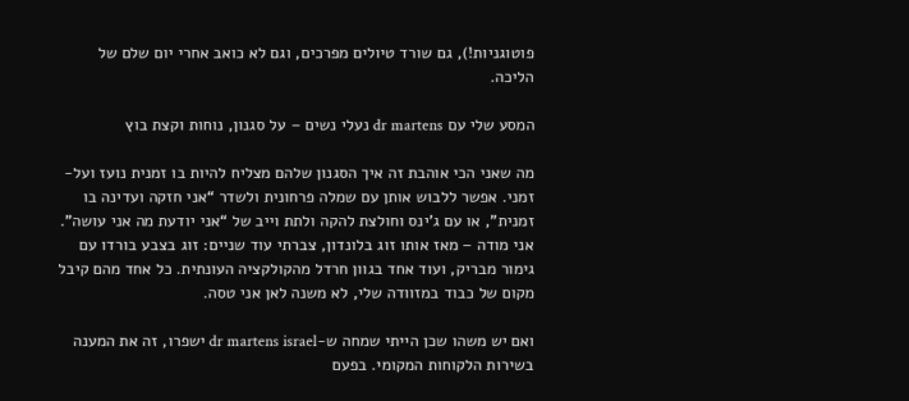פוטוגניות!), גם שורד טיולים מפרכים, וגם לא כואב אחרי יום שלם של הליכה.

המסע שלי עם dr martens נעלי נשים – על סגנון, נוחות וקצת בוץ

מה שאני הכי אוהבת זה איך הסגנון שלהם מצליח להיות בו זמנית נועז ועל-זמני. אפשר ללבוש אותן עם שמלה פרחונית ולשדר “אני חזקה ועדינה בו זמנית”, או עם ג'ינס וחולצת להקה ולתת וייב של “אני יודעת מה אני עושה”. אני מודה – מאז אותו זוג בלונדון, צברתי עוד שניים: זוג בצבע בורדו עם גימור מבריק, ועוד אחד בגוון חרדל מהקולקציה העונתית. כל אחד מהם קיבל מקום של כבוד במזוודה שלי, לא משנה לאן אני טסה.

ואם יש משהו שכן הייתי שמחה ש-dr martens israel ישפרו, זה את המענה בשירות הלקוחות המקומי. בפעם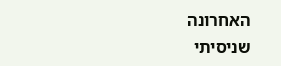האחרונה שניסיתי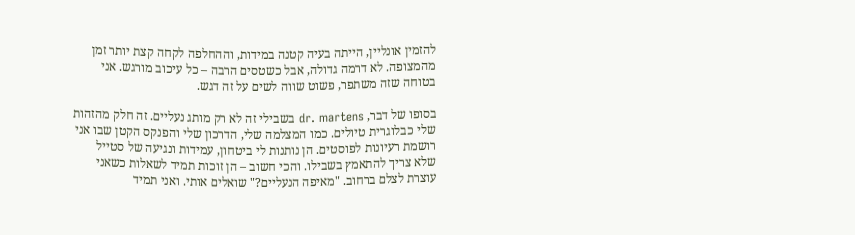להזמין אונליין, הייתה בעיה קטנה במידות, וההחלפה לקחה קצת יותר זמן מהמצופה. לא דרמה גדולה, אבל כשטסים הרבה – כל עיכוב מורגש. אני בטוחה שזה משתפר, פשוט שווה לשים על זה דגש.

בסופו של דבר, dr. martens בשבילי זה לא רק מותג נעליים. זה חלק מהזהות שלי כבלוגרית טיולים. כמו המצלמה שלי, הדרכון שלי והפנקס הקטן שבו אני רושמת רעיונות לפוסטים. הן נותנות לי ביטחון, עמידות ונגיעה של סטייל שלא צריך להתאמץ בשבילו. והכי חשוב – הן זוכות תמיד לשאלות כשאני עוצרת לצלם ברחוב. "מאיפה הנעליים?" שואלים אותי. ואני תמיד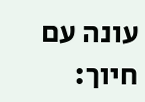עונה עם חיוך: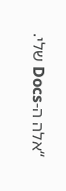“אלה ה-Docs שלי.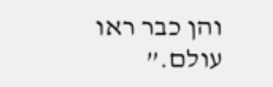והן כבר ראו עולם.”